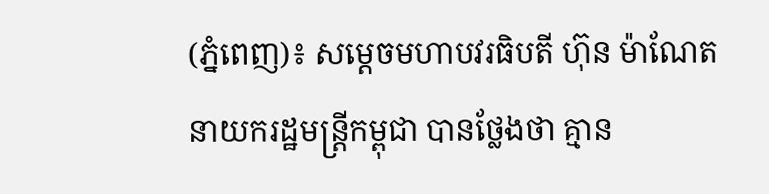(ភ្នំពេញ)៖ សម្តេចមហាបវរធិបតី ហ៊ុន ម៉ាណែត នាយករដ្ឋមន្ត្រីកម្ពុជា បានថ្លែងថា គ្មាន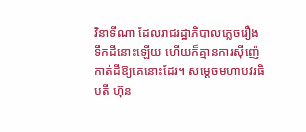វិនាទីណា ដែលរាជរដ្ឋាភិបាលភ្លេចរឿងទឹកដីនោះឡើយ ហើយក៏គ្មានការស៊ីញ៉េកាត់ដីឱ្យគេនោះដែរ។ សម្តេចមហាបវរធិបតី ហ៊ុន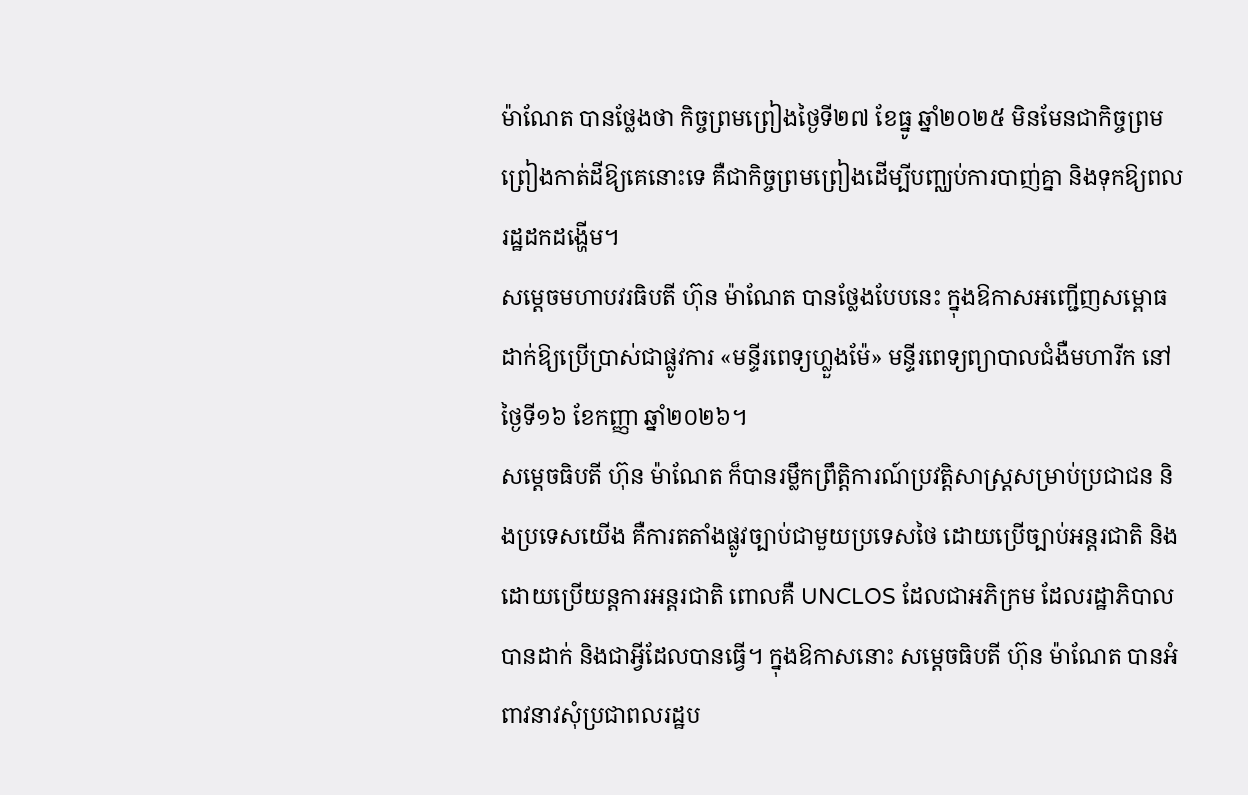ម៉ាណែត បានថ្លែងថា កិច្ចព្រមព្រៀងថ្ងៃទី២៧ ខែធ្នូ ឆ្នាំ២០២៥ មិនមែនជាកិច្ចព្រមព្រៀងកាត់ដីឱ្យគេនោះទេ គឺជាកិច្ចព្រមព្រៀងដើម្បីបញ្ឈប់ការបាញ់គ្នា និងទុកឱ្យពលរដ្ឋដកដង្ហើម។
សម្តេចមហាបវរធិបតី ហ៊ុន ម៉ាណែត បានថ្លែងបែបនេះ ក្នុងឱកាសអញ្ជើញសម្ពោធដាក់ឱ្យប្រើប្រាស់ជាផ្លូវការ «មន្ទីរពេទ្យហ្លួងម៉ែ» មន្ទីរពេទ្យព្យាបាលជំងឺមហារីក នៅថ្ងៃទី១៦ ខែកញ្ញា ឆ្នាំ២០២៦។
សម្តេចធិបតី ហ៊ុន ម៉ាណែត ក៏បានរម្លឹកព្រឹត្តិការណ៍ប្រវត្តិសាស្ត្រសម្រាប់ប្រជាជន និងប្រទេសយើង គឺការតតាំងផ្លូវច្បាប់ជាមួយប្រទេសថៃ ដោយប្រើច្បាប់អន្តរជាតិ និងដោយប្រើយន្តការអន្តរជាតិ ពោលគឺ UNCLOS ដែលជាអភិក្រម ដែលរដ្ឋាភិបាលបានដាក់ និងជាអ្វីដែលបានធ្វើ។ ក្នុងឱកាសនោះ សម្តេចធិបតី ហ៊ុន ម៉ាណែត បានអំពាវនាវសុំប្រជាពលរដ្ឋប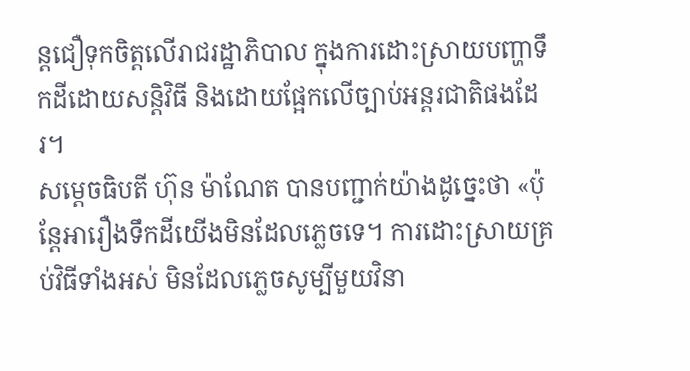ន្តជឿទុកចិត្តលើរាជរដ្ឋាភិបាល ក្នុងការដោះស្រាយបញ្ហាទឹកដីដោយសន្តិវិធី និងដោយផ្អែកលើច្បាប់អន្តរជាតិផងដែរ។
សម្តេចធិបតី ហ៊ុន ម៉ាណែត បានបញ្ជាក់យ៉ាងដូច្នេះថា «ប៉ុន្តែអារឿងទឹកដីយើងមិនដែលភ្លេចទេ។ ការដោះស្រាយគ្រប់វិធីទាំងអស់ មិនដែលភ្លេចសូម្បីមួយវិនា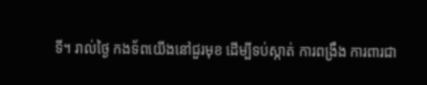ទី។ រាល់ថ្ងៃ កងទ័ពយើងនៅជួរមុខ ដើម្បីទប់ស្កាត់ ការពង្រឹង ការពារជា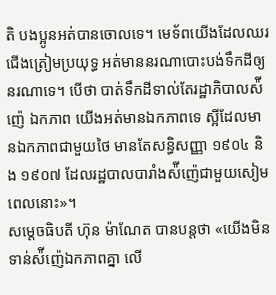តិ បងប្អូនអត់បានចោលទេ។ មេទ័ពយើងដែលឈរជើងត្រៀមប្រយុទ្ធ អត់មាននរណាបោះបង់ទឹកដីឲ្យនរណាទេ។ បើថា បាត់ទឹកដីទាល់តែរដ្ឋាភិបាលស៉ីញ៉េ ឯកភាព យើងអត់មានឯកភាពទេ ស្អីដែលមានឯកភាពជាមួយថៃ មានតែសន្ធិសញ្ញា ១៩០៤ និង ១៩០៧ ដែលរដ្ឋបាលបារាំងស៉ីញ៉េជាមួយសៀមពេលនោះ»។
សម្តេចធិបតី ហ៊ុន ម៉ាណែត បានបន្តថា «យើងមិនទាន់ស៉ីញ៉េឯកភាពគ្នា លើ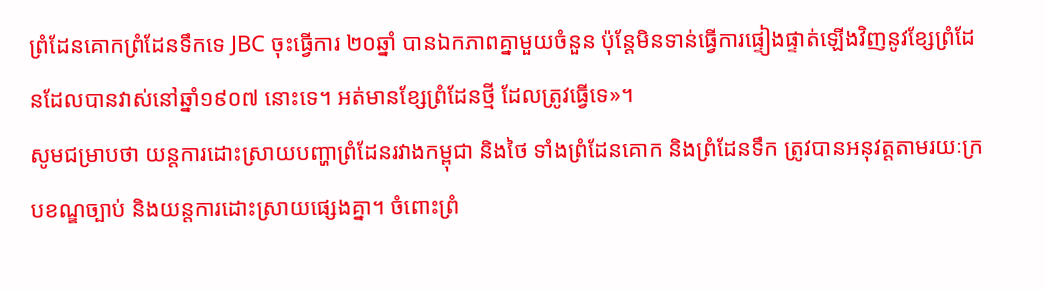ព្រំដែនគោកព្រំដែនទឹកទេ JBC ចុះធ្វើការ ២០ឆ្នាំ បានឯកភាពគ្នាមួយចំនួន ប៉ុន្តែមិនទាន់ធ្វើការផ្ទៀងផ្ទាត់ឡើងវិញនូវខ្សែព្រំដែនដែលបានវាស់នៅឆ្នាំ១៩០៧ នោះទេ។ អត់មានខ្សែព្រំដែនថ្មី ដែលត្រូវធ្វើទេ»។
សូមជម្រាបថា យន្តការដោះស្រាយបញ្ហាព្រំដែនរវាងកម្ពុជា និងថៃ ទាំងព្រំដែនគោក និងព្រំដែនទឹក ត្រូវបានអនុវត្តតាមរយៈក្របខណ្ឌច្បាប់ និងយន្តការដោះស្រាយផ្សេងគ្នា។ ចំពោះព្រំ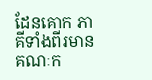ដែនគោក ភាគីទាំងពីរមានគណៈក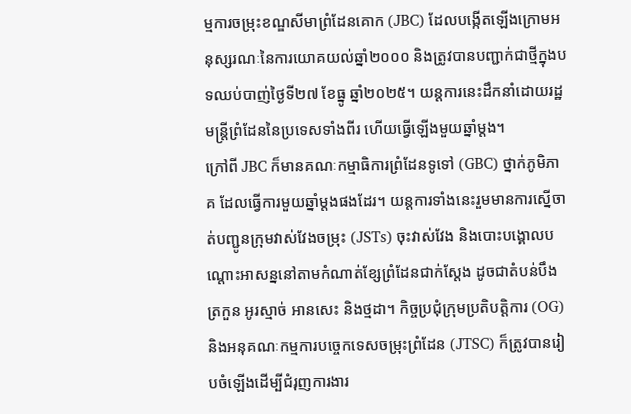ម្មការចម្រុះខណ្ឌសីមាព្រំដែនគោក (JBC) ដែលបង្កើតឡើងក្រោមអនុស្សរណៈនៃការយោគយល់ឆ្នាំ២០០០ និងត្រូវបានបញ្ជាក់ជាថ្មីក្នុងបទឈប់បាញ់ថ្ងៃទី២៧ ខែធ្នូ ឆ្នាំ២០២៥។ យន្តការនេះដឹកនាំដោយរដ្ឋមន្ត្រីព្រំដែននៃប្រទេសទាំងពីរ ហើយធ្វើឡើងមួយឆ្នាំម្តង។
ក្រៅពី JBC ក៏មានគណៈកម្មាធិការព្រំដែនទូទៅ (GBC) ថ្នាក់ភូមិភាគ ដែលធ្វើការមួយឆ្នាំម្តងផងដែរ។ យន្តការទាំងនេះរួមមានការស្នើចាត់បញ្ជូនក្រុមវាស់វែងចម្រុះ (JSTs) ចុះវាស់វែង និងបោះបង្គោលបណ្តោះអាសន្ននៅតាមកំណាត់ខ្សែព្រំដែនជាក់ស្តែង ដូចជាតំបន់បឹងត្រកួន អូរស្មាច់ អានសេះ និងថ្មដា។ កិច្ចប្រជុំក្រុមប្រតិបត្តិការ (OG) និងអនុគណៈកម្មការបច្ចេកទេសចម្រុះព្រំដែន (JTSC) ក៏ត្រូវបានរៀបចំឡើងដើម្បីជំរុញការងារ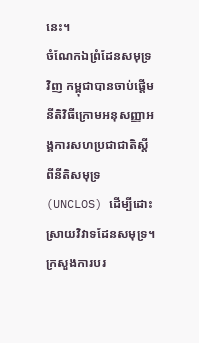នេះ។
ចំណែកឯព្រំដែនសមុទ្រវិញ កម្ពុជាបានចាប់ផ្តើមនីតិវិធីក្រោមអនុសញ្ញាអង្គការសហប្រជាជាតិស្តីពីនីតិសមុទ្រ (UNCLOS) ដើម្បីដោះស្រាយវិវាទដែនសមុទ្រ។ ក្រសួងការបរ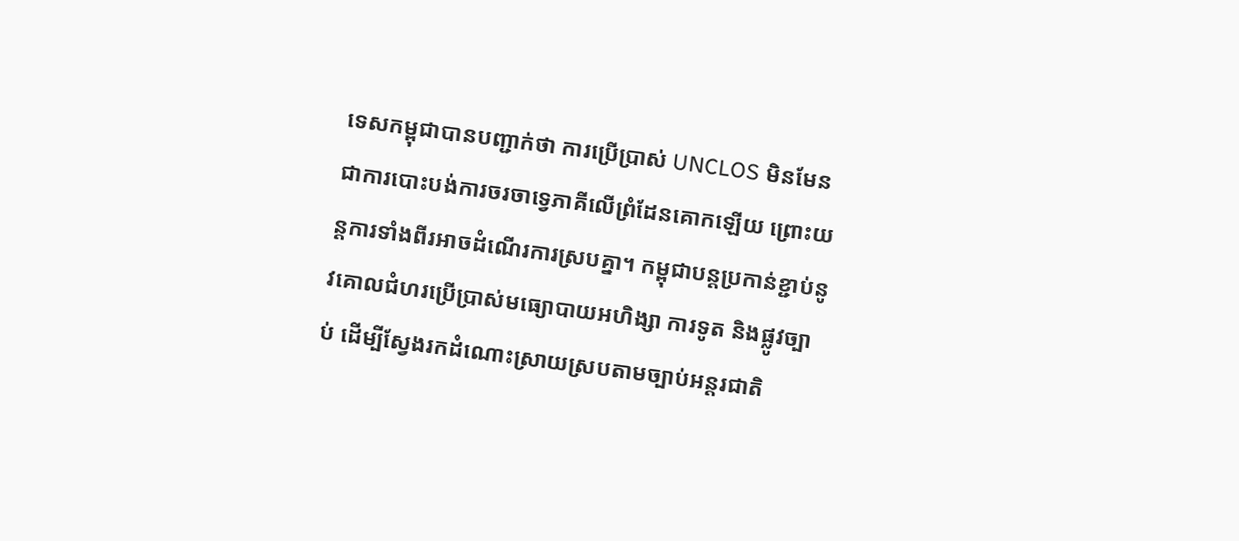ទេសកម្ពុជាបានបញ្ជាក់ថា ការប្រើប្រាស់ UNCLOS មិនមែនជាការបោះបង់ការចរចាទ្វេភាគីលើព្រំដែនគោកឡើយ ព្រោះយន្តការទាំងពីរអាចដំណើរការស្របគ្នា។ កម្ពុជាបន្តប្រកាន់ខ្ជាប់នូវគោលជំហរប្រើប្រាស់មធ្យោបាយអហិង្សា ការទូត និងផ្លូវច្បាប់ ដើម្បីស្វែងរកដំណោះស្រាយស្របតាមច្បាប់អន្តរជាតិ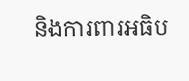និងការពារអធិប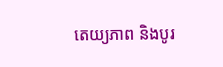តេយ្យភាព និងបូរ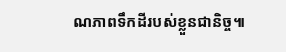ណភាពទឹកដីរបស់ខ្លួនជានិច្ច៕